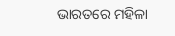ଭାରତରେ ମହିଳା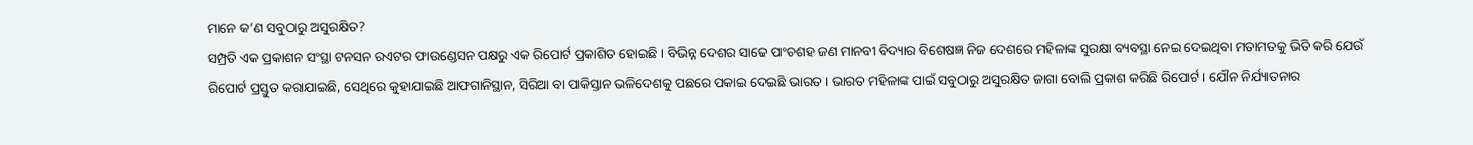ମାନେ କ’ଣ ସବୁଠାରୁ ଅସୁରକ୍ଷିତ?
ସମ୍ପ୍ରତି ଏକ ପ୍ରକାଶନ ସଂସ୍ଥା ଟନସନ ରଏଟର ଫାଉଣ୍ଡେସନ ପକ୍ଷରୁ ଏକ ରିପୋର୍ଟ ପ୍ରକାଶିତ ହୋଇଛି । ବିଭିନ୍ନ ଦେଶର ସାଢେ ପାଂଚଶହ ଜଣ ମାନବୀ ବିଦ୍ୟାର ବିଶେଷଜ୍ଞ ନିଜ ଦେଶରେ ମହିଳାଙ୍କ ସୁରକ୍ଷା ବ୍ୟବସ୍ଥା ନେଇ ଦେଇଥିବା ମତାମତକୁ ଭିତି କରି ଯେଉଁ ରିପୋର୍ଟ ପ୍ରସ୍ତୁତ କରାଯାଇଛି, ସେଥିରେ କୁହାଯାଇଛି ଆଫଗାନିସ୍ଥାନ, ସିରିଆ ବା ପାକିସ୍ତାନ ଭଳିଦେଶକୁ ପଛରେ ପକାଇ ଦେଇଛି ଭାରତ । ଭାରତ ମହିଳାଙ୍କ ପାଇଁ ସବୁଠାରୁ ଅସୁରକ୍ଷିତ ଜାଗା ବୋଲି ପ୍ରକାଶ କରିଛି ରିପୋର୍ଟ । ଯୌନ ନିର୍ଯ୍ୟାତନାର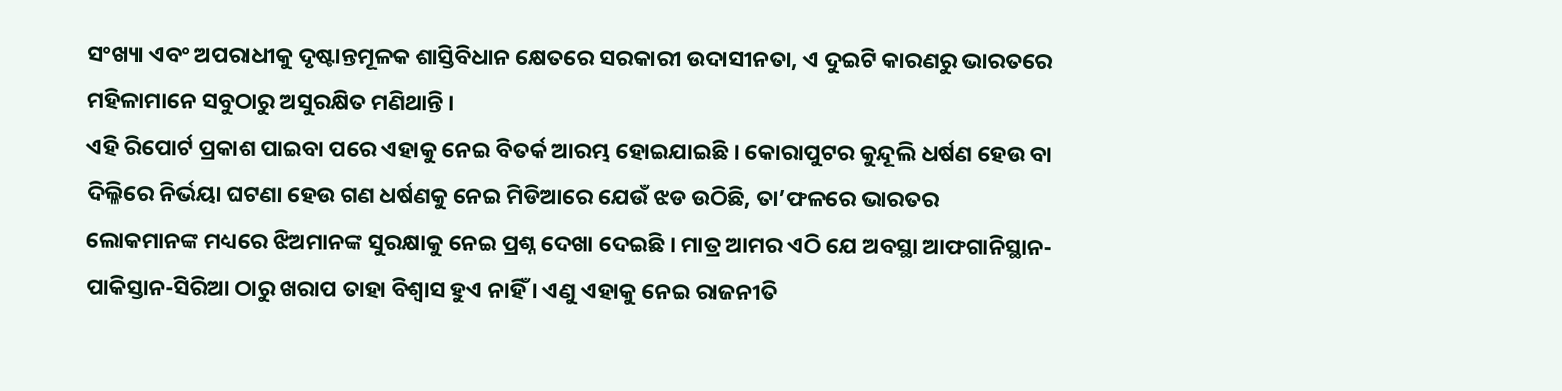ସଂଖ୍ୟା ଏବଂ ଅପରାଧୀକୁ ଦୃଷ୍ଟାନ୍ତମୂଳକ ଶାସ୍ତିବିଧାନ କ୍ଷେତରେ ସରକାରୀ ଉଦାସୀନତା, ଏ ଦୁଇଟି କାରଣରୁ ଭାରତରେ ମହିଳାମାନେ ସବୁଠାରୁ ଅସୁରକ୍ଷିତ ମଣିଥାନ୍ତି ।
ଏହି ରିପୋର୍ଟ ପ୍ରକାଶ ପାଇବା ପରେ ଏହାକୁ ନେଇ ବିତର୍କ ଆରମ୍ଭ ହୋଇଯାଇଛି । କୋରାପୁଟର କୁନ୍ଦୂଲି ଧର୍ଷଣ ହେଉ ବା ଦିଲ୍ଳିରେ ନିର୍ଭୟା ଘଟଣା ହେଉ ଗଣ ଧର୍ଷଣକୁ ନେଇ ମିଡିଆରେ ଯେଉଁ ଝଡ ଉଠିଛି, ତା’ଫଳରେ ଭାରତର ଲୋକମାନଙ୍କ ମଧ୍ୟରେ ଝିଅମାନଙ୍କ ସୁରକ୍ଷାକୁ ନେଇ ପ୍ରଶ୍ନ ଦେଖା ଦେଇଛି । ମାତ୍ର ଆମର ଏଠି ଯେ ଅବସ୍ଥା ଆଫଗାନିସ୍ଥାନ-ପାକିସ୍ତାନ-ସିରିଆ ଠାରୁ ଖରାପ ତାହା ବିଶ୍ୱାସ ହୁଏ ନାହିଁ । ଏଣୁ ଏହାକୁ ନେଇ ରାଜନୀତି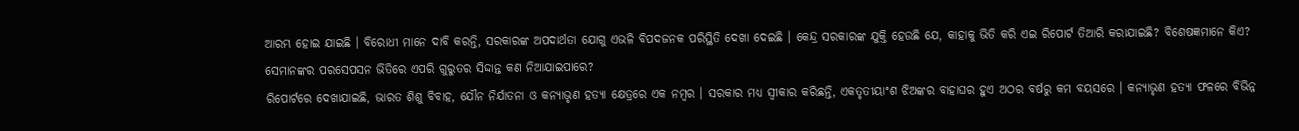ଆରମ୍ଭ ହୋଇ ଯାଇଛି । ବିରୋଧୀ ମାନେ ଦାବି କରନ୍ତି, ସରକାରଙ୍କ ଅପଦାର୍ଥତା ଯୋଗୁ ଏଭଳି ବିପଦଜନକ ପରିସ୍ଥିତି ଦେଖା ଦେଇଛି । କେନ୍ଦ୍ର ସରକାରଙ୍କ ଯୁକ୍ତି ହେଉଛି ଯେ, କାହାକୁ ଭିତି କରି ଏଇ ରିପୋର୍ଟ ତିଆରି କରାଯାଇଛି? ବିଶେଷଜ୍ଞମାନେ କିଏ? ସେମାନଙ୍କର ପରସେପସନ ଭିତିରେ ଏପରି ଗୁରୁତର ସିଦ୍ଦାନ୍ତ କଣ ନିଆଯାଇପାରେ?
ରିପୋର୍ଟରେ ଦେଖାଯାଇଛି, ଭାରତ ଶିଶୁ ବିବାହ, ଯୌନ ନିର୍ଯାତନା ଓ କନ୍ୟାଭୃଣ ହତ୍ୟା କ୍ଷେତ୍ରରେ ଏକ ନମ୍ବର । ସରକାର ମଧ୍ୟ ସ୍ୱୀକାର କରିଛନ୍ତି, ଏକତୃତୀୟାଂଶ ଝିଅଙ୍କର ବାହାଘର ହୁଏ ଅଠର ବର୍ଷରୁ କମ ବୟସରେ । କନ୍ୟାଭୃଣ ହତ୍ୟା ଫଳରେ ବିଭିନ୍ନ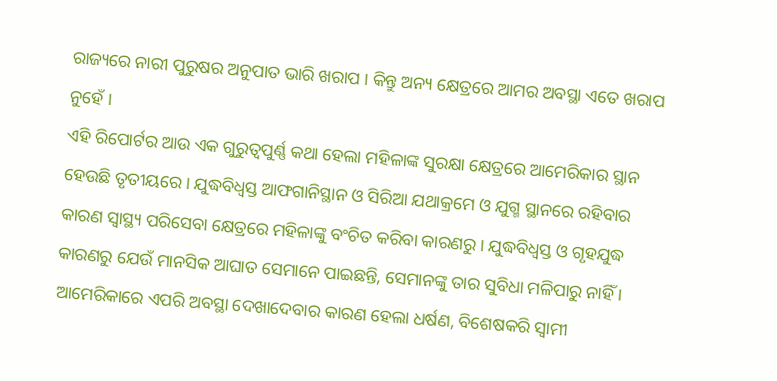ରାଜ୍ୟରେ ନାରୀ ପୁରୁଷର ଅନୁପାତ ଭାରି ଖରାପ । କିନ୍ତୁ ଅନ୍ୟ କ୍ଷେତ୍ରରେ ଆମର ଅବସ୍ଥା ଏତେ ଖରାପ ନୁହେଁ ।
ଏହି ରିପୋର୍ଟର ଆଉ ଏକ ଗୁରୁତ୍ୱପୁର୍ଣ୍ଣ କଥା ହେଲା ମହିଳାଙ୍କ ସୁରକ୍ଷା କ୍ଷେତ୍ରରେ ଆମେରିକାର ସ୍ଥାନ ହେଉଛି ତୃତୀୟରେ । ଯୁଦ୍ଧବିଧ୍ୱସ୍ତ ଆଫଗାନିସ୍ଥାନ ଓ ସିରିଆ ଯଥାକ୍ରମେ ଓ ଯୁଗ୍ମ ସ୍ଥାନରେ ରହିବାର କାରଣ ସ୍ୱାସ୍ଥ୍ୟ ପରିସେବା କ୍ଷେତ୍ରରେ ମହିଳାଙ୍କୁ ବଂଚିତ କରିବା କାରଣରୁ । ଯୁଦ୍ଧବିଧ୍ୱସ୍ତ ଓ ଗୃହଯୁଦ୍ଧ କାରଣରୁ ଯେଉଁ ମାନସିକ ଆଘାତ ସେମାନେ ପାଇଛନ୍ତି, ସେମାନଙ୍କୁ ତାର ସୁବିଧା ମଳିପାରୁ ନାହିଁ । ଆମେରିକାରେ ଏପରି ଅବସ୍ଥା ଦେଖାଦେବାର କାରଣ ହେଲା ଧର୍ଷଣ, ବିଶେଷକରି ସ୍ୱାମୀ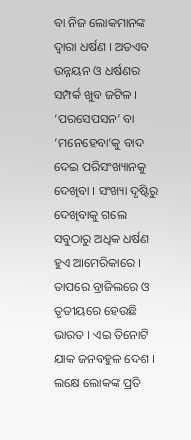ବା ନିଜ ଲୋକମାନଙ୍କ ଦ୍ୱାରା ଧର୍ଷଣ । ଅତଏବ ଉନ୍ନୟନ ଓ ଧର୍ଷଣର ସମ୍ପର୍କ ଖୁବ ଜଟିଳ ।
‘ପରସେପସନ’ ବା ‘ମନେହେବା’କୁ ବାଦ ଦେଇ ପରିସଂଖ୍ୟାନକୁ ଦେଖିବା । ସଂଖ୍ୟା ଦୃଷ୍ଟିରୁ ଦେଖିବାକୁ ଗଲେ ସବୁଠାରୁ ଅଧିକ ଧର୍ଷଣ ହୁଏ ଆମେରିକାରେ । ତାପରେ ବ୍ରାଜିଲରେ ଓ ତୃତୀୟରେ ହେଉଛି ଭାରତ । ଏଇ ତିନୋଟି ଯାକ ଜନବହୁଳ ଦେଶ । ଲକ୍ଷେ ଲୋକଙ୍କ ପ୍ରତି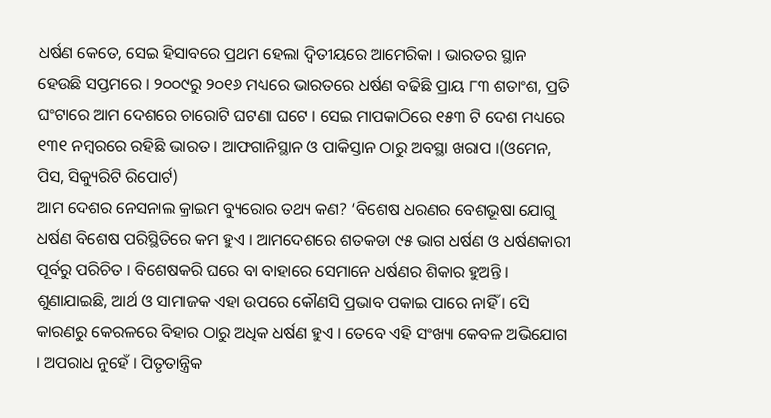ଧର୍ଷଣ କେତେ, ସେଇ ହିସାବରେ ପ୍ରଥମ ହେଲା ଦ୍ୱିତୀୟରେ ଆମେରିକା । ଭାରତର ସ୍ଥାନ ହେଉଛି ସପ୍ତମରେ । ୨୦୦୯ରୁ ୨୦୧୬ ମଧ୍ୟରେ ଭାରତରେ ଧର୍ଷଣ ବଢିଛି ପ୍ରାୟ ୮୩ ଶତାଂଶ, ପ୍ରତି ଘଂଟାରେ ଆମ ଦେଶରେ ଚାରୋଟି ଘଟଣା ଘଟେ । ସେଇ ମାପକାଠିରେ ୧୫୩ ଟି ଦେଶ ମଧ୍ୟରେ ୧୩୧ ନମ୍ବରରେ ରହିଛି ଭାରତ । ଆଫଗାନିସ୍ଥାନ ଓ ପାକିସ୍ତାନ ଠାରୁ ଅବସ୍ଥା ଖରାପ ।(ଓମେନ, ପିସ, ସିକ୍ୟୁରିଟି ରିପୋର୍ଟ)
ଆମ ଦେଶର ନେସନାଲ କ୍ରାଇମ ବ୍ୟୁରୋର ତଥ୍ୟ କଣ? ‘ବିଶେଷ ଧରଣର ବେଶଭୂଷା ଯୋଗୁ ଧର୍ଷଣ ବିଶେଷ ପରିସ୍ଥିତିରେ କମ ହୁଏ । ଆମଦେଶରେ ଶତକଡା ୯୫ ଭାଗ ଧର୍ଷଣ ଓ ଧର୍ଷଣକାରୀ ପୂର୍ବରୁ ପରିଚିତ । ବିଶେଷକରି ଘରେ ବା ବାହାରେ ସେମାନେ ଧର୍ଷଣର ଶିକାର ହୁଅନ୍ତି । ଶୁଣାଯାଇଛି, ଆର୍ଥ ଓ ସାମାଜକ ଏହା ଉପରେ କୌଣସି ପ୍ରଭାବ ପକାଇ ପାରେ ନାହିଁ । ସେି କାରଣରୁ କେରଳରେ ବିହାର ଠାରୁ ଅଧିକ ଧର୍ଷଣ ହୁଏ । ତେବେ ଏହି ସଂଖ୍ୟା କେବଳ ଅଭିଯୋଗ । ଅପରାଧ ନୁହେଁ । ପିତୃତାନ୍ତ୍ରିକ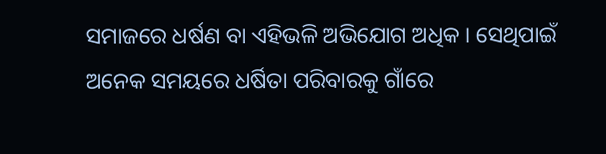ସମାଜରେ ଧର୍ଷଣ ବା ଏହିଭଳି ଅଭିଯୋଗ ଅଧିକ । ସେଥିପାଇଁ ଅନେକ ସମୟରେ ଧର୍ଷିତା ପରିବାରକୁ ଗାଁରେ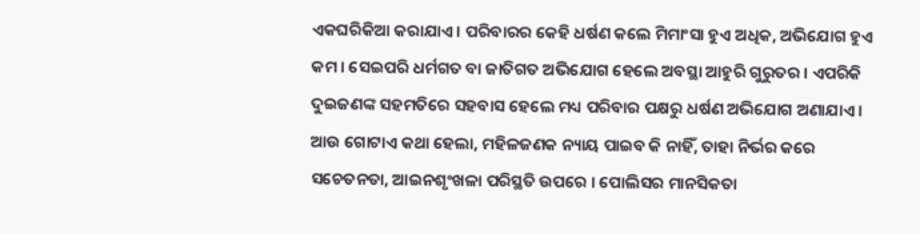ଏକଘରିକିଆ କରାଯାଏ । ପରିବାରର କେହି ଧର୍ଷଣ କଲେ ମିମାଂସା ହୁଏ ଅଧିକ, ଅଭିଯୋଗ ହୁଏ କମ । ସେଇପରି ଧର୍ମଗତ ବା ଜାତିଗତ ଅଭିଯୋଗ ହେଲେ ଅବସ୍ଥା ଆହୁରି ଗୁରୁତର । ଏପରିକି ଦୁଇଜଣଙ୍କ ସହମତିରେ ସହବାସ ହେଲେ ମଧ୍ୟ ପରିବାର ପକ୍ଷରୁ ଧର୍ଷଣ ଅଭିଯୋଗ ଅଣାଯାଏ ।
ଆଉ ଗୋଟାଏ କଥା ହେଲା, ମହିଳଜଣକ ନ୍ୟାୟ ପାଇବ କି ନାହିଁ, ତାହା ନିର୍ଭର କରେ ସଚେତନତା, ଆଇନଶୃଂଖଳା ପରିସ୍ଥତି ଉପରେ । ପୋଲିସର ମାନସିକତା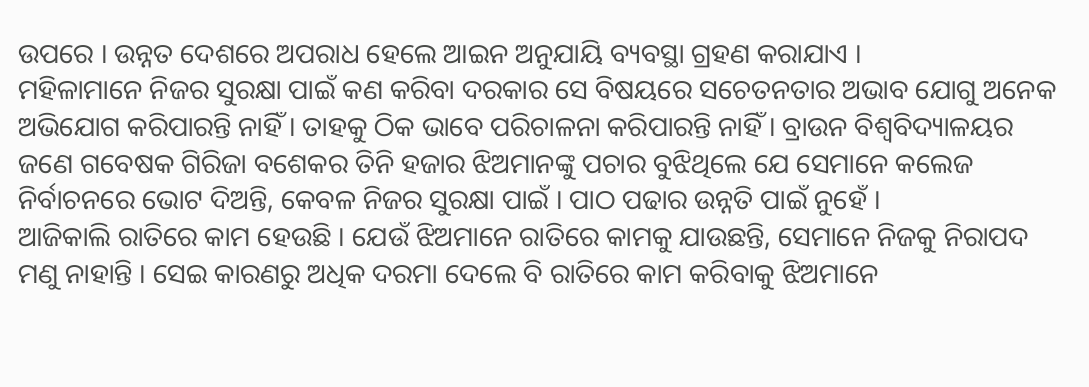ଉପରେ । ଉନ୍ନତ ଦେଶରେ ଅପରାଧ ହେଲେ ଆଇନ ଅନୁଯାୟି ବ୍ୟବସ୍ଥା ଗ୍ରହଣ କରାଯାଏ ।
ମହିଳାମାନେ ନିଜର ସୁରକ୍ଷା ପାଇଁ କଣ କରିବା ଦରକାର ସେ ବିଷୟରେ ସଚେତନତାର ଅଭାବ ଯୋଗୁ ଅନେକ ଅଭିଯୋଗ କରିପାରନ୍ତି ନାହିଁ । ତାହକୁ ଠିକ ଭାବେ ପରିଚାଳନା କରିପାରନ୍ତି ନାହିଁ । ବ୍ରାଉନ ବିଶ୍ୱବିଦ୍ୟାଳୟର ଜଣେ ଗବେଷକ ଗିରିଜା ବଶେକର ତିନି ହଜାର ଝିଅମାନଙ୍କୁ ପଚାର ବୁଝିଥିଲେ ଯେ ସେମାନେ କଲେଜ ନିର୍ବାଚନରେ ଭୋଟ ଦିଅନ୍ତି, କେବଳ ନିଜର ସୁରକ୍ଷା ପାଇଁ । ପାଠ ପଢାର ଉନ୍ନତି ପାଇଁ ନୁହେଁ ।
ଆଜିକାଲି ରାତିରେ କାମ ହେଉଛି । ଯେଉଁ ଝିଅମାନେ ରାତିରେ କାମକୁ ଯାଉଛନ୍ତି, ସେମାନେ ନିଜକୁ ନିରାପଦ ମଣୁ ନାହାନ୍ତି । ସେଇ କାରଣରୁ ଅଧିକ ଦରମା ଦେଲେ ବି ରାତିରେ କାମ କରିବାକୁ ଝିଅମାନେ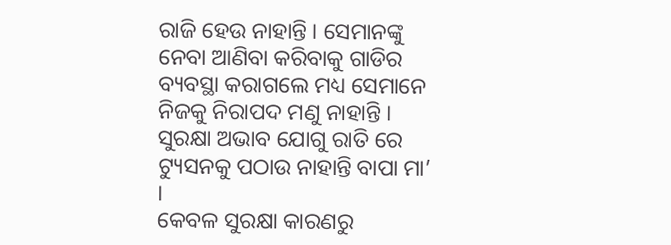ରାଜି ହେଉ ନାହାନ୍ତି । ସେମାନଙ୍କୁ ନେବା ଆଣିବା କରିବାକୁ ଗାଡିର ବ୍ୟବସ୍ଥା କରାଗଲେ ମଧ୍ୟ ସେମାନେ ନିଜକୁ ନିରାପଦ ମଣୁ ନାହାନ୍ତି । ସୁରକ୍ଷା ଅଭାବ ଯୋଗୁ ରାତି ରେ ଟ୍ୟୁସନକୁ ପଠାଉ ନାହାନ୍ତି ବାପା ମା’ ।
କେବଳ ସୁରକ୍ଷା କାରଣରୁ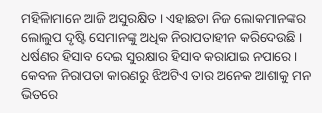ମହିଳିାମାନେ ଆଜି ଅସୁରକ୍ଷିତ । ଏହାଛଡା ନିଜ ଲୋକମାନଙ୍କର ଲୋଲୁପ ଦୃଷ୍ଟି ସେମାନଙ୍କୁ ଅଧିକ ନିରାପତାହୀନ କରିଦେଉଛି ।
ଧର୍ଷଣର ହିସାବ ଦେଇ ସୁରକ୍ଷାର ହିସାବ କରାଯାଇ ନପାରେ । କେବଳ ନିରାପତା କାରଣରୁ ଝିଅଟିଏ ତାର ଅନେକ ଆଶାକୁ ମନ ଭିତରେ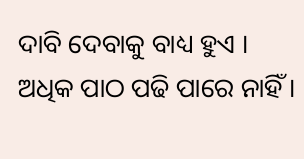ଦାବି ଦେବାକୁ ବାଧ୍ୟ ହୁଏ । ଅଧିକ ପାଠ ପଢି ପାରେ ନାହିଁ ।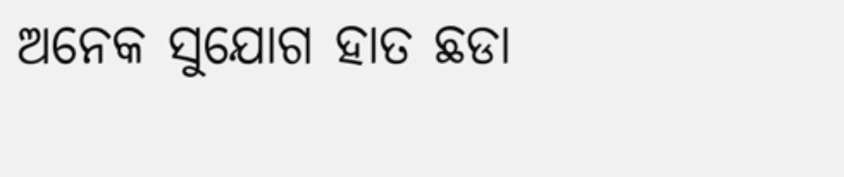ଅନେକ ସୁଯୋଗ ହାତ ଛଡା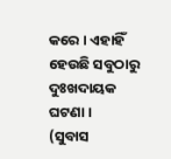କରେ । ଏହାହିଁ ହେଉଛି ସବୁଠାରୁ ଦୁଃଖଦାୟକ ଘଟଣା ।
(ସୁବାସ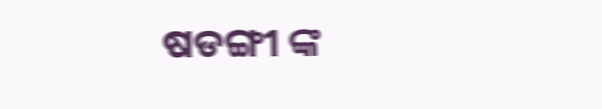ଷଡଙ୍ଗୀ ଙ୍କ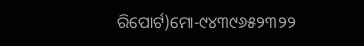ରିପୋର୍ଟ)ମୋ-୯୪୩୯୬୫୨୩୨୨